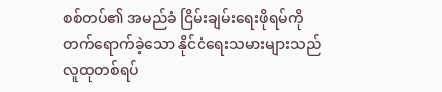စစ်တပ်၏ အမည်ခံ ငြိမ်းချမ်းရေးဖိုရမ်ကို တက်ရောက်ခဲ့သော နိုင်ငံရေးသမားများသည် လူထုတစ်ရပ်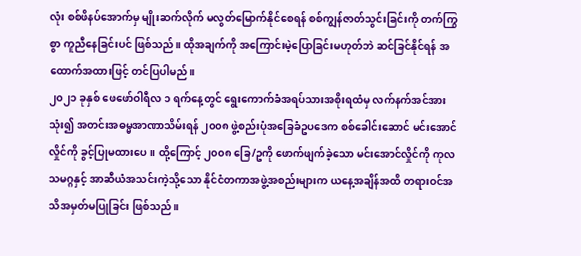လုံး စစ်ဖိနပ်အောက်မှ မျိုးဆက်လိုက် မလွတ်မြောက်နိုင်စေရန် စစ်ကျွန်ဇာတ်သွင်းခြင်းကို တက်ကြွစွာ ကူညီနေခြင်းပင် ဖြစ်သည်။ ထိုအချက်ကို အကြောင်းမဲ့ပြောခြင်းမဟုတ်ဘဲ ဆင်ခြင်နိုင်ရန် အထောက်အထားဖြင့် တင်ပြပါမည်။
၂၀၂၁ ခုနှစ် ဖေဖော်ဝါရီလ ၁ ရက်နေ့တွင် ရွေးကောက်ခံအရပ်သားအစိုးရထံမှ လက်နက်အင်အားသုံး၍ အတင်းအဓမ္မအာဏာသိမ်းရန် ၂၀၀၈ ဖွဲ့စည်းပုံအခြေခံဥပဒေက စစ်ခေါင်းဆောင် မင်းအောင်လှိုင်ကို ခွင့်ပြုမထားပေ။ ထို့ကြောင့် ၂၀၀၈ ခြေ/ဥကို ဖောက်ဖျက်ခဲ့သော မင်းအောင်လှိုင်ကို ကုလသမဂ္ဂနှင့် အာဆီယံအသင်းကဲ့သို့သော နိုင်ငံတကာအဖွဲ့အစည်းများက ယနေ့အချိန်အထိ တရားဝင်အသိအမှတ်မပြုခြင်း ဖြစ်သည်။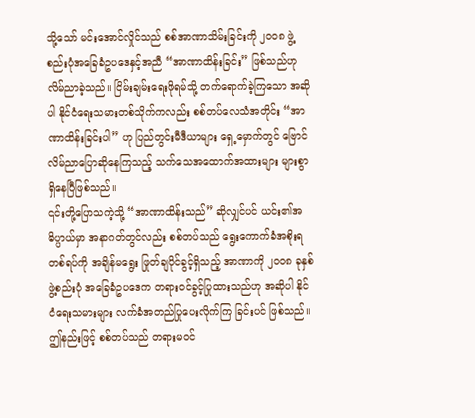သို့သော် မင်းအောင်လှိုင်သည် စစ်အာဏာသိမ်းခြင်းကို ၂၀၀၈ ဖွဲ့စည်းပုံအခြေခံဥပဒေနှင့်အညီ “အာဏာထိန်းခြင်း” ဖြစ်သည်ဟု လိမ်ညာခဲ့သည်။ ငြိမ်းချမ်းရေးဖိုရမ်သို့ တက်ရောက်ခဲ့ကြသော အဆိုပါ နိုင်ငံရေးသမားတစ်သိုက်ကလည်း စစ်တပ်လေသံအတိုင်း “အာဏာထိန်းခြင်းပါ” ဟု ပြည်တွင်းမီဒီယာများ ရှေ့မှောက်တွင် ဗြောင်လိမ်ညာပြောဆိုနေကြသည့် သက်သေအထောက်အထားများ များစွာရှိနေပြီဖြစ်သည်။
၎င်းတို့ပြောသကဲ့သို့ “အာဏာထိန်းသည်” ဆိုလျှင်ပင် ယင်း၏အဓိပ္ပာယ်မှာ အနာဂတ်တွင်လည်း စစ်တပ်သည် ရွေးကောက်ခံအစိုးရတစ်ရပ်ကို အချိန်မရွေး ဖြုတ်ချပိုင်ခွင့်ရှိသည့် အာဏာကို ၂၀၀၈ ခုနှစ် ဖွဲ့စည်းပုံ အခြေခံဥပဒေက တရားဝင်ခွင့်ပြုထားသည်ဟု အဆိုပါ နိုင်ငံရေးသမားများ လက်ခံအတည်ပြုပေးလိုက်ကြ ခြင်းပင် ဖြစ်သည်။
ဤနည်းဖြင့် စစ်တပ်သည် တရားမဝင်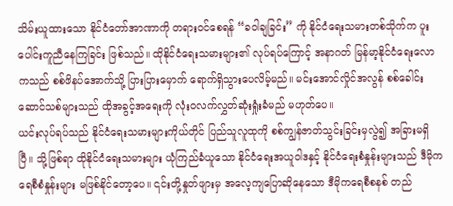သိမ်းယူထားသော နိုင်ငံတော်အာဏာကို တရားဝင်စေရန် “ခဝါချခြင်း” ကို နိုင်ငံရေးသမားတစ်သိုက်က ပူးပေါင်းကူညီနေကြခြင်း ဖြစ်သည်။ ထိုနိုင်ငံရေးသမားများ၏ လုပ်ရပ်ကြောင့် အနာဂတ် မြန်မာ့နိုင်ငံရေးလောကသည် စစ်ဖိနပ်အောက်သို့ ပြားပြားမှောက် ရောက်ရှိသွားပေလိမ့်မည်။ မင်းအောင်လှိုင်အလွန် စစ်ခေါင်းဆောင်သစ်များသည် ထိုအခွင့်အရေးကို လုံးဝလက်လွှတ်ဆုံးရှုံးခံမည် မဟုတ်ပေ။
ယင်းလုပ်ရပ်သည် နိုင်ငံရေးသမားများကိုယ်တိုင် ပြည်သူလူထုကို စစ်ကျွန်ဇာတ်သွင်းခြင်းမှလွဲ၍ အခြားမရှိပြီ။ သို့ဖြစ်ရာ ထိုနိုင်ငံရေးသမားများ ယုံကြည်ခံယူသော နိုင်ငံရေးအယူဝါဒနှင့် နိုင်ငံရေးစံနှုန်းများသည် ဒီမိုကရေစီစံနှုန်းများ မဖြစ်နိုင်တော့ပေ။ ၎င်းတို့နှုတ်ဖျားမှ အလေ့ကျပြောဆိုနေသော ဒီမိုကရေစီစနစ် တည်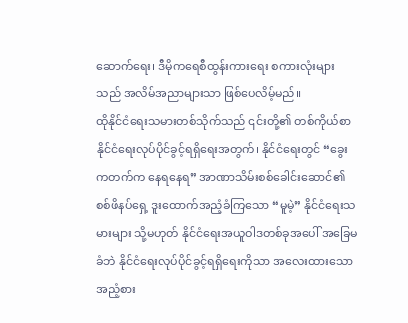ဆောက်ရေး၊ ဒီမိုကရေစီထွန်းကားရေး စကားလုံးများသည် အလိမ်အညာများသာ ဖြစ်ပေလိမ့်မည်။
ထိုနိုင်ငံရေးသမားတစ်သိုက်သည် ၎င်းတို့၏ တစ်ကိုယ်စာ နိုင်ငံရေးလုပ်ပိုင်ခွင့်ရရှိရေးအတွက်၊ နိုင်ငံရေးတွင် “ခွေးကတက်က နေရနေရ” အာဏာသိမ်းစစ်ခေါင်းဆောင်၏ စစ်ဖိနပ်ရှေ့ ဒူးထောက်အညံ့ခံကြသော “မူမဲ့” နိုင်ငံရေးသမားများ သို့မဟုတ် နိုင်ငံရေးအယူဝါဒတစ်ခုအပေါ် အခြေမခံဘဲ နိုင်ငံရေးလုပ်ပိုင်ခွင့်ရရှိရေးကိုသာ အလေးထားသော အညံ့စား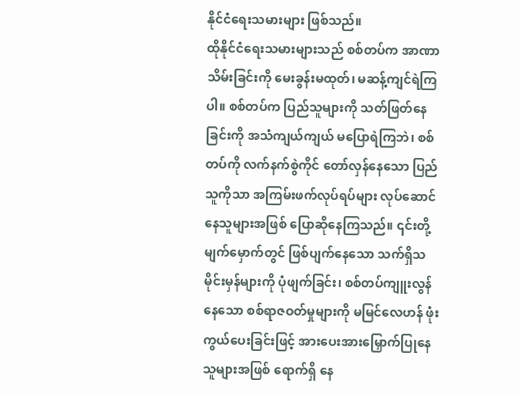နိုင်ငံရေးသမားများ ဖြစ်သည်။
ထိုနိုင်ငံရေးသမားများသည် စစ်တပ်က အာဏာသိမ်းခြင်းကို မေးခွန်းမထုတ်၊ မဆန့်ကျင်ရဲကြပါ။ စစ်တပ်က ပြည်သူများကို သတ်ဖြတ်နေခြင်းကို အသံကျယ်ကျယ် မပြောရဲကြဘဲ၊ စစ်တပ်ကို လက်နက်စွဲကိုင် တော်လှန်နေသော ပြည်သူကိုသာ အကြမ်းဖက်လုပ်ရပ်များ လုပ်ဆောင်နေသူများအဖြစ် ပြောဆိုနေကြသည်။ ၎င်းတို့မျက်မှောက်တွင် ဖြစ်ပျက်နေသော သက်ရှိသမိုင်းမှန်များကို ပုံဖျက်ခြင်း၊ စစ်တပ်ကျူးလွန်နေသော စစ်ရာဇဝတ်မှုများကို မမြင်လေဟန် ဖုံးကွယ်ပေးခြင်းဖြင့် အားပေးအားမြှောက်ပြုနေသူများအဖြစ် ရောက်ရှိ နေ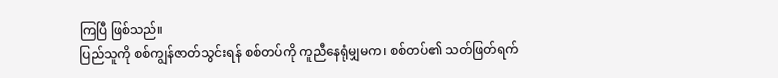ကြပြီ ဖြစ်သည်။
ပြည်သူကို စစ်ကျွန်ဇာတ်သွင်းရန် စစ်တပ်ကို ကူညီနေရုံမျှမက၊ စစ်တပ်၏ သတ်ဖြတ်ရက်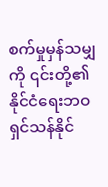စက်မှုမှန်သမျှကို ၎င်းတို့၏ နိုင်ငံရေးဘဝရှင်သန်နိုင်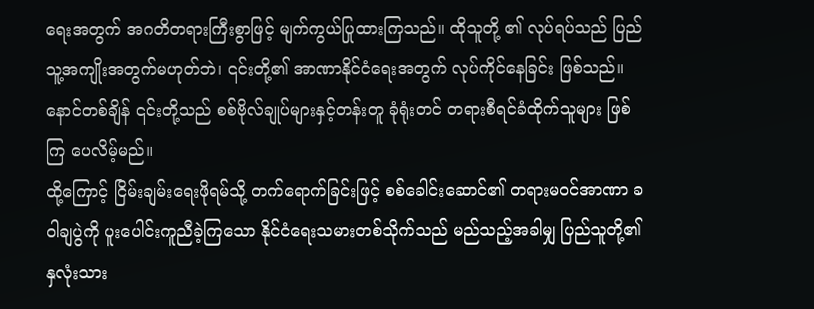ရေးအတွက် အဂတိတရားကြီးစွာဖြင့် မျက်ကွယ်ပြုထားကြသည်။ ထိုသူတို့ ၏ လုပ်ရပ်သည် ပြည်သူ့အကျိုးအတွက်မဟုတ်ဘဲ၊ ၎င်းတို့၏ အာဏာနိုင်ငံရေးအတွက် လုပ်ကိုင်နေခြင်း ဖြစ်သည်။ နောင်တစ်ချိန် ၎င်းတို့သည် စစ်ဗိုလ်ချုပ်များနှင့်တန်းတူ ခုံရုံးတင် တရားစီရင်ခံထိုက်သူများ ဖြစ်ကြ ပေလိမ့်မည်။
ထို့ကြောင့် ငြိမ်းချမ်းရေးဖိုရမ်သို့ တက်ရောက်ခြင်းဖြင့် စစ်ခေါင်းဆောင်၏ တရားမဝင်အာဏာ ခဝါချပွဲကို ပူးပေါင်းကူညီခဲ့ကြသော နိုင်ငံရေးသမားတစ်သိုက်သည် မည်သည့်အခါမျှ ပြည်သူတို့၏ နှလုံးသား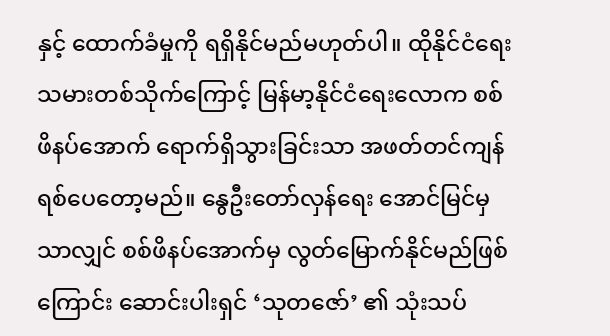နှင့် ထောက်ခံမှုကို ရရှိနိုင်မည်မဟုတ်ပါ။ ထိုနိုင်ငံရေးသမားတစ်သိုက်ကြောင့် မြန်မာ့နိုင်ငံရေးလောက စစ်ဖိနပ်အောက် ရောက်ရှိသွားခြင်းသာ အဖတ်တင်ကျန်ရစ်ပေတော့မည်။ နွေဦးတော်လှန်ရေး အောင်မြင်မှသာလျှင် စစ်ဖိနပ်အောက်မှ လွတ်မြောက်နိုင်မည်ဖြစ်ကြောင်း ဆောင်းပါးရှင် ‘သုတဇော်’ ၏ သုံးသပ်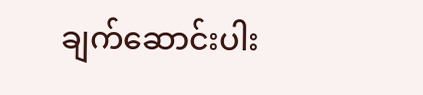ချက်ဆောင်းပါး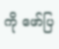ကို ဖော်ပြ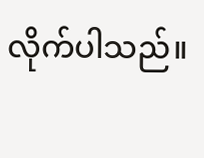လိုက်ပါသည်။